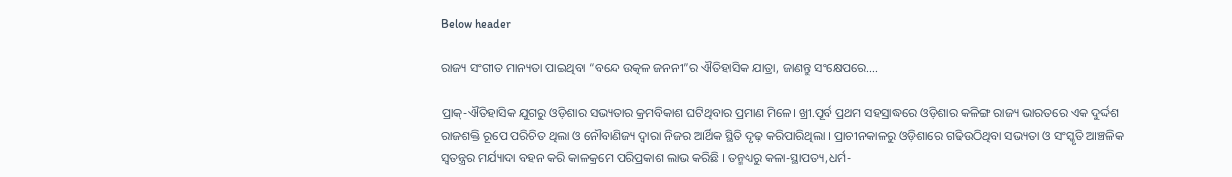Below header

ରାଜ୍ୟ ସଂଗୀତ ମାନ୍ୟତା ପାଇଥିବା “ବନ୍ଦେ ଉତ୍କଳ ଜନନୀ”ର ଐତିହାସିକ ଯାତ୍ରା, ଜାଣନ୍ତୁ ସଂକ୍ଷେପରେ….

ପ୍ରାକ୍-ଐତିହାସିକ ଯୁଗରୁ ଓଡ଼ିଶାର ସଭ୍ୟତାର କ୍ରମବିକାଶ ଘଟିଥିବାର ପ୍ରମାଣ ମିଳେ। ଖ୍ରୀ.ପୂର୍ବ ପ୍ରଥମ ସହସ୍ରାଦ୍ଧରେ ଓଡ଼ିଶାର କଳିଙ୍ଗ ରାଜ୍ୟ ଭାରତରେ ଏକ ଦୁର୍ଦ୍ଦଶ ରାଜଶକ୍ତି ରୂପେ ପରିଚିତ ଥିଲା ଓ ନୌବାଣିଜ୍ୟ ଦ୍ୱାରା ନିଜର ଆର୍ଥିକ ସ୍ଥିତି ଦୃଢ଼ କରିପାରିଥିଲା । ପ୍ରାଚୀନକାଳରୁ ଓଡ଼ିଶାରେ ଗଢିଉଠିଥିବା ସଭ୍ୟତା ଓ ସଂସ୍କୃତି ଆଞ୍ଚଳିକ ସ୍ୱତନ୍ତ୍ରର ମର୍ଯ୍ୟାଦା ବହନ କରି କାଳକ୍ରମେ ପରିପ୍ରକାଶ ଲାଭ କରିଛି । ତନ୍ମଧ୍ୟରୁ କଳା-ସ୍ଥାପତ୍ୟ,ଧର୍ମ-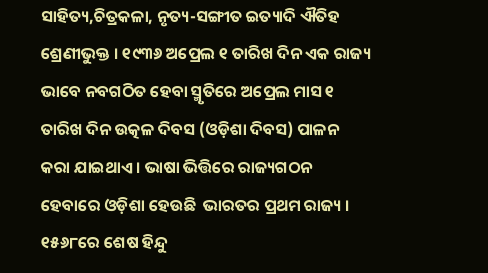ସାହିତ୍ୟ,ଚିତ୍ରକଳା, ନୃତ୍ୟ-ସଙ୍ଗୀତ ଇତ୍ୟାଦି ଐତିହ ଶ୍ରେଣୀଭୁକ୍ତ । ୧୯୩୬ ଅପ୍ରେଲ ୧ ତାରିଖ ଦିନ ଏକ ରାଜ୍ୟ ଭାବେ ନବଗଠିତ ହେବା ସ୍ମୃତିରେ ଅପ୍ରେଲ ମାସ ୧ ତାରିଖ ଦିନ ଉତ୍କଳ ଦିବସ (ଓଡ଼ିଶା ଦିବସ) ପାଳନ କରା ଯାଇଥାଏ । ଭାଷା ଭିତ୍ତିରେ ରାଜ୍ୟଗଠନ ହେବାରେ ଓଡ଼ିଶା ହେଉଛି  ଭାରତର ପ୍ରଥମ ରାଜ୍ୟ । ୧୫୬୮ରେ ଶେଷ ହିନ୍ଦୁ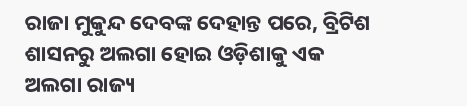ରାଜା ମୁକୁନ୍ଦ ଦେବଙ୍କ ଦେହାନ୍ତ ପରେ, ବ୍ରିଟିଶ ଶାସନରୁ ଅଲଗା ହୋଇ ଓଡ଼ିଶାକୁ ଏକ ଅଲଗା ରାଜ୍ୟ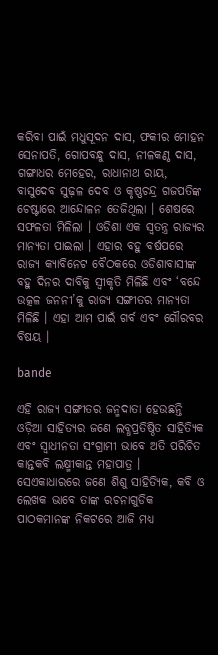କରିବା ପାଇଁ ମଧୁସୂଦନ ଦାସ, ଫକୀର ମୋହନ ସେନାପତି, ଗୋପବନ୍ଧୁ ଦାସ, ନୀଳକଣ୍ଠ ଦାସ, ଗଙ୍ଗାଧର ମେହେର, ରାଧାନାଥ ରାୟ, ବାସୁଦେବ ସୁଢ଼ଳ ଦେବ ଓ କୃଷ୍ଣଚନ୍ଦ୍ର ଗଜପତିଙ୍କ ଚେଷ୍ଟାରେ ଆନ୍ଦୋଳନ ତେଜିଥିଲା । ଶେଷରେ ସଫଳତା ମିଳିଲା । ଓଡିଶା ଏକ ସ୍ୱତନ୍ତ୍ର ରାଜ୍ୟର ମାନ୍ୟତା ପାଇଲା । ଏହାର ବହୁ ବର୍ଷପରେ ରାଜ୍ୟ କ୍ୟାବିନେଟ ବୈଠକରେ ଓଡିଶାବାସୀଙ୍କ ବହୁ ଦିନର ଦାବିକୁ ସ୍ୱୀକୃତି ମିଳିଛି ଏବଂ ‘ବନ୍ଦେ ଉତ୍କଳ ଜନନୀ’କୁ ରାଜ୍ୟ ସଙ୍ଗୀତର ମାନ୍ୟତା ମିଳିଛି । ଏହା ଆମ ପାଇଁ ଗର୍ବ ଏବଂ ଗୌରବର ବିଷୟ ।

bande

ଏହି ରାଜ୍ୟ ସଙ୍ଗୀତର ଜନ୍ମଦାତା ହେଉଛନ୍ତି ଓଡ଼ିଆ ସାହିତ୍ୟର ଜଣେ ଲବ୍ଧପ୍ରତିଷ୍ଠିତ ସାହିତ୍ୟିକ ଏବଂ ସ୍ବାଧୀନତା ସଂଗ୍ରାମୀ ଭାବେ ଅତି ପରିଚିତ କାନ୍ତକବି ଲକ୍ଷ୍ମୀକାନ୍ତ ମହାପାତ୍ର । ସେଏକାଧାରରେ ଜଣେ ଶିଶୁ ସାହିତ୍ୟିକ, କବି ଓ ଲେଖକ ଭାବେ ତାଙ୍କ ରଚନାଗୁଡିକ ପାଠକମାନଙ୍କ ନିକଟରେ ଆଜି ମଧ୍ୟ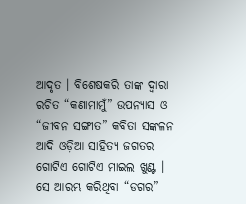ଆଦୃତ । ବିଶେଷକରି ତାଙ୍କ ଦ୍ବାରା ରଚିତ “କଣାମାମୁଁ” ଉପନ୍ୟାସ ଓ “ଜୀବନ ସଙ୍ଗୀତ” କବିତା ସଙ୍କଳନ ଆଦି ଓଡ଼ିଆ ସାହିତ୍ୟ ଜଗତର ଗୋଟିଏ ଗୋଟିଏ ମାଇଲ ଖୁଣ୍ଟ । ସେ ଆରମ୍ଭ କରିଥିବା “ଡଗର”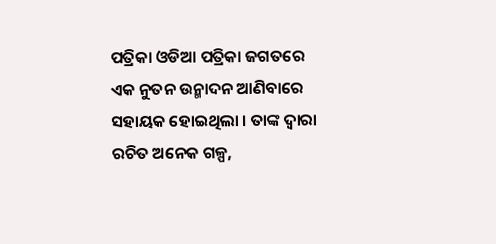ପତ୍ରିକା ଓଡିଆ ପତ୍ରିକା ଜଗତରେ ଏକ ନୁତନ ଉନ୍ମାଦନ ଆଣିବାରେ ସହାୟକ ହୋଇଥିଲା । ତାଙ୍କ ଦ୍ୱାରା ରଚିତ ଅନେକ ଗଳ୍ପ,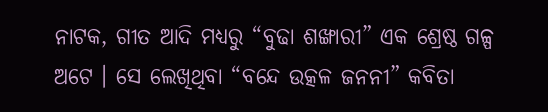ନାଟକ, ଗୀତ ଆଦି ମଧ୍ୟରୁ “ବୁଢା ଶଙ୍ଖାରୀ” ଏକ ଶ୍ରେଷ୍ଠ ଗଳ୍ପ ଅଟେ । ସେ ଲେଖିଥିବା “ବନ୍ଦେ ଉତ୍କଳ ଜନନୀ” କବିତା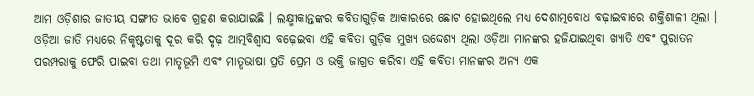ଆମ ଓଡ଼ିଶାର ଜାତୀୟ ସଙ୍ଗୀତ ଭାବେ ଗ୍ରହଣ କରାଯାଇଛି । ଲକ୍ଷ୍ମୀକାନ୍ତଙ୍କର କବିତାଗୁଡ଼ିକ ଆକାରରେ ଛୋଟ ହୋଇଥିଲେ ମଧ୍ୟ ଦେଶାତ୍ମ‌ବୋଧ ବଢ଼ାଇବାରେ ଶକ୍ତିଶାଳୀ ଥିଲା । ଓଡ଼ିଆ ଜାତି ମଧ୍ୟରେ ନିକୃଷ୍ଟତାକୁ ଦୂର କରି ଦୃଢ଼ ଆତ୍ମ‌ବିଶ୍ୱାସ ବଢ଼େଇବା ଏହି କବିତା ଗୁଡ଼ିକ ମୁଖ୍ୟ ଉଦ୍ଦେଶ୍ୟ ଥିଲା ଓଡ଼ିଆ ମାନଙ୍କର ହଜିଯାଇଥିବା ଖ୍ୟାତି ଏବଂ ପୁରାତନ ପରମ୍ପରାକୁ ଫେରି ପାଇବା ତ‌ଥା ମାତୃଭୂମି ଏବଂ ମାତୄଭାଷା ପ୍ରତି ପ୍ରେମ ଓ ଭକ୍ତି ଜାଗ୍ରତ କରିବା ଏହି କବିତା ମାନଙ୍କର ଅନ୍ୟ ଏକ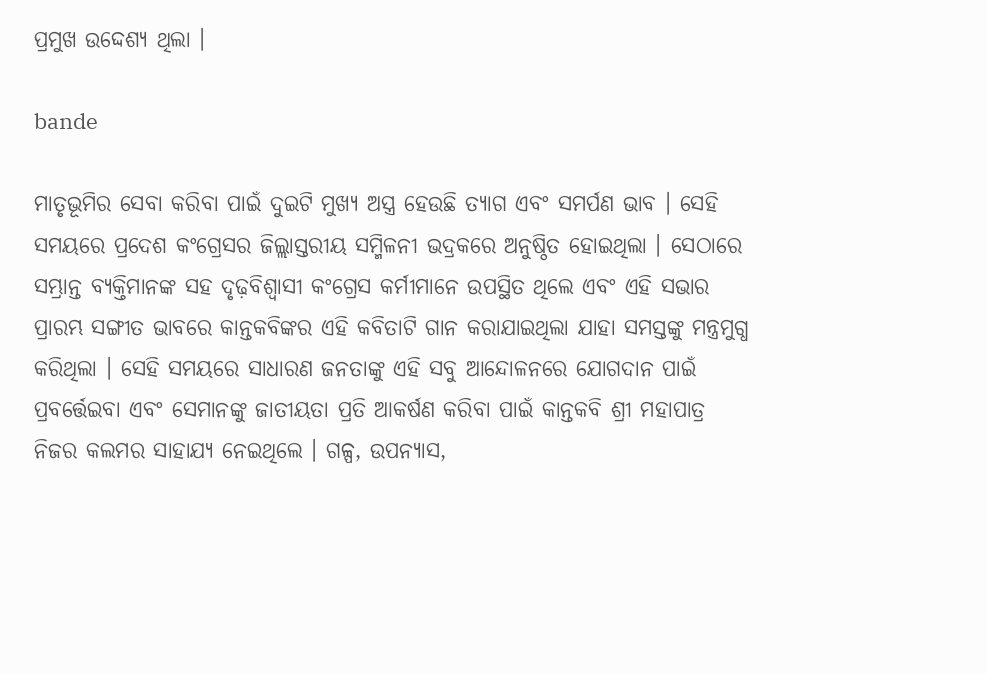ପ୍ରମୁଖ ଉଦ୍ଦେଶ୍ୟ ଥିଲା ।

bande

ମାତୃଭୂମିର ସେବା କରିବା ପାଇଁ ଦୁଇଟି ମୁଖ୍ୟ ଅସ୍ତ୍ର ହେଉଛି ତ୍ୟାଗ ଏବଂ ସମର୍ପଣ ଭାବ । ସେହି ସମୟରେ ପ୍ରଦେଶ କଂଗ୍ରେସର ଜିଲ୍ଲାସ୍ତରୀୟ ସମ୍ମିଳନୀ ଭଦ୍ରକରେ ଅନୁଷ୍ଠିତ ହୋଇଥିଲା । ସେଠାରେ ସମ୍ଭ୍ରାନ୍ତ ବ୍ୟକ୍ତିମାନଙ୍କ ସ‌ହ ଦୃଢ଼ବିଶ୍ୱାସୀ କଂଗ୍ରେସ କର୍ମୀମାନେ ଉପସ୍ଥିତ ଥିଲେ ଏବଂ ଏହି ସଭାର ପ୍ରାରମ୍ଭ ସଙ୍ଗୀତ ଭାବରେ କାନ୍ତକବିଙ୍କର ଏହି କବିତାଟି ଗାନ କରାଯାଇଥିଲା ଯାହା ସମସ୍ତଙ୍କୁ ମନ୍ତ୍ରମୁଗ୍ଧ କରିଥିଲା । ସେହି ସମୟରେ ସାଧାରଣ ଜନତାଙ୍କୁ ଏହି ସବୁ ଆନ୍ଦୋଳନରେ ଯୋଗଦାନ ପାଇଁ ପ୍ରବର୍ତ୍ତେଇବା ଏବଂ ସେମାନଙ୍କୁ ଜାତୀୟତା ପ୍ରତି ଆକର୍ଷଣ କରିବା ପାଇଁ କାନ୍ତକବି ଶ୍ରୀ ମହାପାତ୍ର ନିଜର କଲମର ସାହାଯ୍ୟ ନେଇଥିଲେ । ଗଳ୍ପ, ଉପନ୍ୟାସ,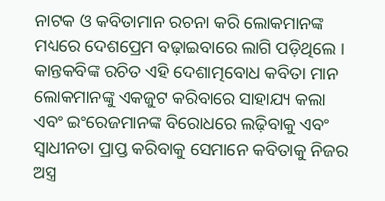ନାଟକ ଓ କବିତାମାନ ରଚନା କରି ଲୋକମାନଙ୍କ ମଧ୍ୟରେ ଦେଶପ୍ରେମ ବଢ଼ାଇବାରେ ଲାଗି ପଡ଼ିଥିଲେ । କାନ୍ତକବିଙ୍କ ରଚିତ ଏହି ଦେଶାତ୍ମ‌ବୋଧ କବିତା ମାନ ଲୋକମାନଙ୍କୁ ଏକଜୁଟ କରିବାରେ ସାହାଯ୍ୟ କଲା ଏବଂ ଇଂରେଜମାନଙ୍କ ବିରୋଧରେ ଲଢ଼ିବାକୁ ଏବଂ ସ୍ୱାଧୀନତା ପ୍ରାପ୍ତ କରିବାକୁ ସେମାନେ କବିତାକୁ ନିଜର ଅସ୍ତ୍ର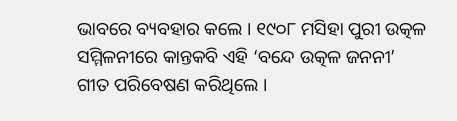ଭାବରେ ବ୍ୟବ‌ହାର କଲେ । ୧୯୦୮ ମସିହା ପୁରୀ ଉତ୍କଳ ସମ୍ମିଳନୀରେ କାନ୍ତକବି ଏହି ‘ବନ୍ଦେ ଉତ୍କଳ ଜନନୀ’ ଗୀତ ପରିବେଷଣ କରିଥିଲେ ।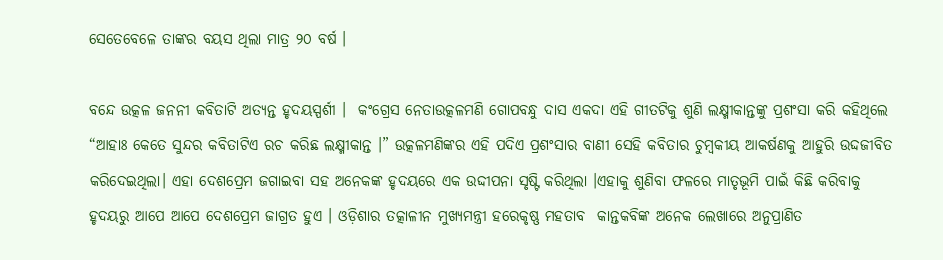ସେତେବେଳେ ତାଙ୍କର ବୟସ ଥିଲା ମାତ୍ର ୨୦ ବର୍ଷ ।

ବନ୍ଦେ ଉତ୍କଳ ଜନନୀ କବିତାଟି ଅତ୍ୟନ୍ତ ହୃଦୟସ୍ପର୍ଶୀ ।  କଂଗ୍ରେସ ନେତାଉତ୍କଳମଣି ଗୋପବନ୍ଧୁ ଦାସ ଏକଦା ଏହି ଗୀତଟିକୁ ଶୁଣି ଲକ୍ଷ୍ମୀକାନ୍ତଙ୍କୁ ପ୍ରଶଂସା କରି କ‌ହିଥିଲେ “ଆହାଃ କେତେ ସୁନ୍ଦର କବିତାଟିଏ ରଚ କରିଛ ଲକ୍ଷ୍ମୀକାନ୍ତ ।” ଉତ୍କଳମଣିଙ୍କର ଏହି ପଦିଏ ପ୍ରଶଂସାର ବାଣୀ ସେହି କବିତାର ଚୁମ୍ବକୀୟ ଆକର୍ଷଣକୁ ଆହୁରି ଉଦ୍ଦଜୀବିତ କରିଦେଇଥିଲା। ଏହା ଦେଶପ୍ରେମ ଜଗାଇବା ସ‌ହ ଅନେକଙ୍କ ହୃଦୟରେ ଏକ ଉଦ୍ଦୀପନା ସୃଷ୍ଟି କରିଥିଲା ।ଏହାକୁ ଶୁଣିବା ଫଳରେ ମାତୃଭୂମି ପାଇଁ କିଛି କରିବାକୁ ହୃଦୟରୁ ଆପେ ଆପେ ଦେଶପ୍ରେମ ଜାଗ୍ରତ ହୁଏ । ଓଡ଼ିଶାର ତତ୍କାଳୀନ ମୁଖ୍ୟମନ୍ତ୍ରୀ ହରେକୃଷ୍ଣ ମହତାବ  କାନ୍ତକବିଙ୍କ ଅନେକ ଲେଖାରେ ଅନୁପ୍ରାଣିତ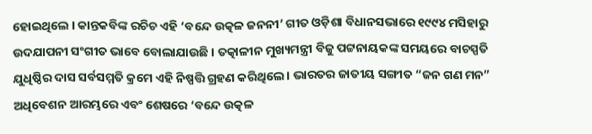ହୋଇଥିଲେ । କାନ୍ତକବିଙ୍କ ରଚିଚ ଏହି ‘ବନ୍ଦେ ଉତ୍କଳ ଜନନୀ’ ଗୀତ ଓଡ଼ିଶା ବିଧାନସଭାରେ ୧୯୯୪ ମସିହାରୁ ଉଦଯାପନୀ ସଂଗୀତ ଭାବେ ବୋଲାଯାଉଛି । ତତ୍କାଳୀନ ମୁଖ୍ୟମନ୍ତ୍ରୀ ବିଜୁ ପଟ୍ଟନାୟକଙ୍କ ସମୟରେ ବାଚସ୍ପତି ଯୁଧିଷ୍ଠିର ଦାସ ସର୍ବସମ୍ମତି କ୍ରମେ ଏହି ନିଷ୍ପତ୍ତି ଗ୍ରହଣ କରିଥିଲେ । ଭାରତର ଜାତୀୟ ସଙ୍ଗୀତ “ଜନ ଗଣ ମନ” ଅଧିବେଶନ ଆରମ୍ଭରେ ଏବଂ ଶେଷରେ ‘ବନ୍ଦେ ଉତ୍କଳ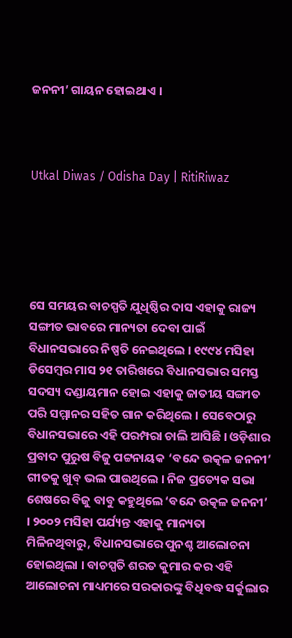ଜନନୀ’ ଗାୟନ ହୋଇଥାଏ ।



Utkal Diwas / Odisha Day | RitiRiwaz





ସେ ସମୟର ବାଚସ୍ପତି ଯୁଧିଷ୍ଠିର ଦାସ ଏହାକୁ ରାଜ୍ୟ ସଙ୍ଗୀତ ଭାବରେ ମାନ୍ୟତା ଦେବା ପାଇଁ ବିଧାନସଭାରେ ନିଷ୍ପତି ନେଇଥିଲେ । ୧୯୯୪ ମସିହା ଡିସେମ୍ବର ମାସ ୨୧ ତାରିଖରେ ବିଧାନସଭାର ସମସ୍ତ ସଦସ୍ୟ ଦଣ୍ଡାୟମାନ ହୋଇ ଏହାକୁ ଜାତୀୟ ସଙ୍ଗୀତ ପରି ସମ୍ମାନର ସହିତ ଗାନ କରିଥିଲେ । ସେବେଠାରୁ ବିଧାନସଭାରେ ଏହି ପରମ୍ପରା ଚାଲି ଆସିଛି । ଓଡ଼ିଶାର ପ୍ରବାଦ ପୁରୁଷ ବିଜୁ ପଟ୍ଟନାୟକ ‘ବନ୍ଦେ ଉତ୍କଳ ଜନନୀ’ ଗୀତକୁ ଖୁବ୍ ଭଲ ପାଉଥିଲେ । ନିଜ ପ୍ରତ୍ୟେକ ସଭା ଶେଷରେ ବିଜୁ ବାବୁ କହୁଥିଲେ ‘ବନ୍ଦେ ଉତ୍କଳ ଜନନୀ’ । ୨୦୦୨ ମସିହା ପର୍ଯ୍ୟନ୍ତ ଏହାକୁ ମାନ୍ୟତା ମିଳିନଥିବାରୁ, ବିଧାନସଭାରେ ପୁନଶ୍ଚ ଆଲୋଚନା ହୋଇଥିଲା । ବାଚସ୍ପତି ଶରତ କୁମାର କର ଏହି ଆଲୋଚନା ମାଧ୍ୟମରେ ସରକାରଙ୍କୁ ବିଧିବଦ୍ଧ ସର୍କୁଲାର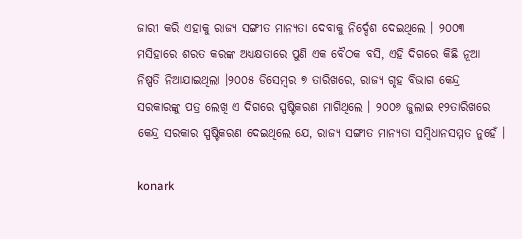ଜାରୀ କରି ଏହାକୁ ରାଜ୍ୟ ସଙ୍ଗୀତ ମାନ୍ୟତା ଦେବାକୁ ନିର୍ଦ୍ଦେଶ ଦେଇଥିଲେ । ୨୦୦୩ ମସିହାରେ ଶରତ କରଙ୍କ ଅଧ୍ୟକ୍ଷତାରେ ପୁଣି ଏକ ବୈଠକ ବସି, ଏହି ଦିଗରେ କିଛି ନୂଆ ନିଷ୍ପତି ନିଆଯାଇଥିଲା ।୨୦୦୫ ଡିସେମ୍ବର ୭ ତାରିଖରେ, ରାଜ୍ୟ ଗୃହ ବିଭାଗ କେନ୍ଦ୍ର ସରକାରଙ୍କୁ ପତ୍ର ଲେଖି ଏ ଦିଗରେ ସ୍ପଷ୍ଟିକରଣ ମାଗିଥିଲେ । ୨୦୦୬ ଜୁଲାଇ ୧୨ତାରିଖରେ କେନ୍ଦ୍ର ସରକାର ସ୍ପଷ୍ଟିକରଣ ଦେଇଥିଲେ ଯେ, ରାଜ୍ୟ ସଙ୍ଗୀତ ମାନ୍ୟତା ସମ୍ବିଧାନସମ୍ମତ ନୁହେଁ ।

konark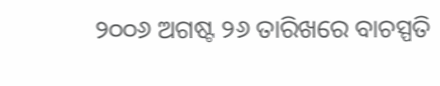୨୦୦୬ ଅଗଷ୍ଟ ୨୬ ତାରିଖରେ ବାଚସ୍ପତି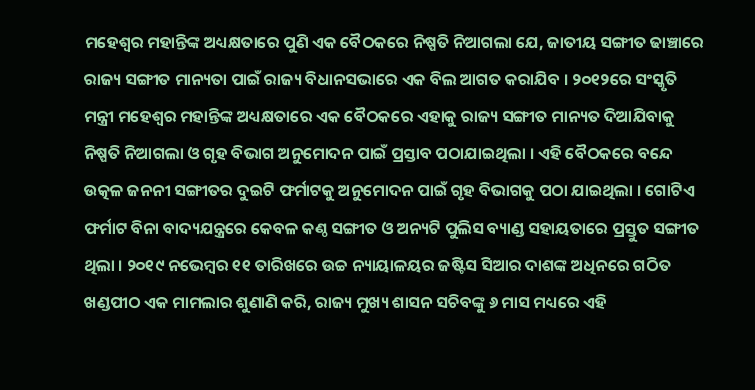ମହେଶ୍ୱର ମହାନ୍ତିଙ୍କ ଅଧ୍ୟକ୍ଷତାରେ ପୁଣି ଏକ ବୈଠକରେ ନିଷ୍ପତି ନିଆଗଲା ଯେ, ଜାତୀୟ ସଙ୍ଗୀତ ଢାଞ୍ଚାରେ ରାଜ୍ୟ ସଙ୍ଗୀତ ମାନ୍ୟତା ପାଇଁ ରାଜ୍ୟ ବିଧାନସଭାରେ ଏକ ବିଲ ଆଗତ କରାଯିବ । ୨୦୧୨ରେ ସଂସ୍କୃତି ମନ୍ତ୍ରୀ ମହେଶ୍ୱର ମହାନ୍ତିଙ୍କ ଅଧ୍ୟକ୍ଷତାରେ ଏକ ବୈଠକରେ ଏହାକୁ ରାଜ୍ୟ ସଙ୍ଗୀତ ମାନ୍ୟତ ଦିଆଯିବାକୁ ନିଷ୍ପତି ନିଆଗଲା ଓ ଗୃହ ବିଭାଗ ଅନୁମୋଦନ ପାଇଁ ପ୍ରସ୍ତାବ ପଠାଯାଇଥିଲା । ଏହି ବୈଠକରେ ବନ୍ଦେ ଉତ୍କଳ ଜନନୀ ସଙ୍ଗୀତର ଦୁଇଟି ଫର୍ମାଟକୁ ଅନୁମୋଦନ ପାଇଁ ଗୃହ ବିଭାଗକୁ ପଠା ଯାଇଥିଲା । ଗୋଟିଏ ଫର୍ମାଟ ବିନା ବାଦ୍ୟଯନ୍ତ୍ରରେ କେବଳ କଣ୍ଠ ସଙ୍ଗୀତ ଓ ଅନ୍ୟଟି ପୁଲିସ ବ୍ୟାଣ୍ଡ ସହାୟତାରେ ପ୍ରସ୍ତୁତ ସଙ୍ଗୀତ ଥିଲା । ୨୦୧୯ ନଭେମ୍ବର ୧୧ ତାରିଖରେ ଉଚ୍ଚ ନ୍ୟାୟାଳୟର ଜଷ୍ଟିସ ସିଆର ଦାଶଙ୍କ ଅଧିନରେ ଗଠିତ ଖଣ୍ଡପୀଠ ଏକ ମାମଲାର ଶୁଣାଣି କରି, ରାଜ୍ୟ ମୁଖ୍ୟ ଶାସନ ସଚିବଙ୍କୁ ୬ ମାସ ମଧ୍ୟରେ ଏହି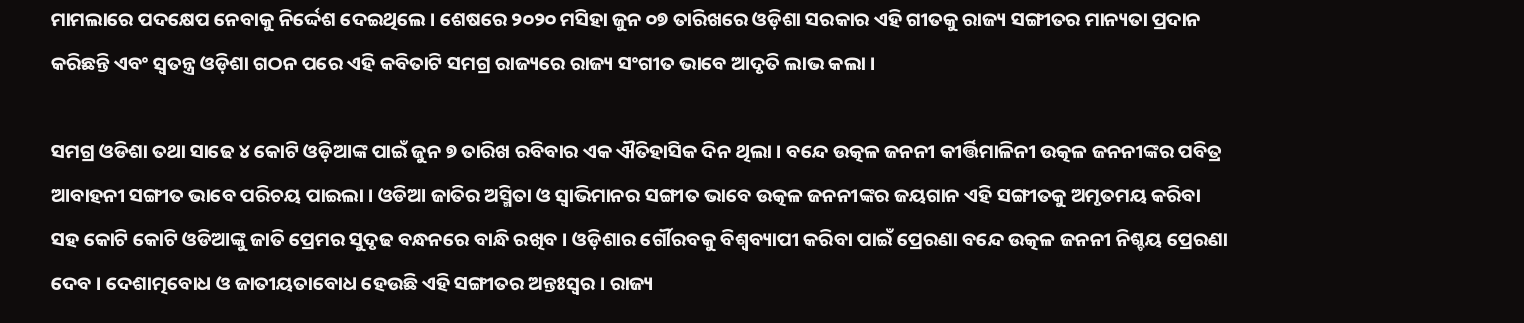ମାମଲାରେ ପଦକ୍ଷେପ ନେବାକୁ ନିର୍ଦ୍ଦେଶ ଦେଇଥିଲେ । ଶେଷରେ ୨୦୨୦ ମସିହା ଜୁନ ୦୭ ତାରିଖରେ ଓଡ଼ିଶା ସରକାର ଏହି ଗୀତକୁ ରାଜ୍ୟ ସଙ୍ଗୀତର ମାନ୍ୟତା ପ୍ରଦାନ କରିଛନ୍ତି ଏବଂ ସ୍ୱତନ୍ତ୍ର ଓଡ଼ିଶା ଗଠନ ପରେ ଏହି କବିତାଟି ସମଗ୍ର ରାଜ୍ୟରେ ରାଜ୍ୟ ସଂଗୀତ ଭାବେ ଆଦୃତି ଲାଭ କଲା ।

ସମଗ୍ର ଓଡିଶା ତଥା ସାଢେ ୪ କୋଟି ଓଡ଼ିଆଙ୍କ ପାଇଁ ଜୁନ ୭ ତାରିଖ ରବିବାର ଏକ ଐତିହାସିକ ଦିନ ଥିଲା । ବନ୍ଦେ ଉତ୍କଳ ଜନନୀ କୀର୍ତ୍ତିମାଳିନୀ ଉତ୍କଳ ଜନନୀଙ୍କର ପବିତ୍ର ଆବାହନୀ ସଙ୍ଗୀତ ଭାବେ ପରିଚୟ ପାଇଲା । ଓଡିଆ ଜାତିର ଅସ୍ମିତା ଓ ସ୍ୱାଭିମାନର ସଙ୍ଗୀତ ଭାବେ ଉତ୍କଳ ଜନନୀଙ୍କର ଜୟଗାନ ଏହି ସଙ୍ଗୀତକୁ ଅମୃତମୟ କରିବା ସହ କୋଟି କୋଟି ଓଡିଆଙ୍କୁ ଜାତି ପ୍ରେମର ସୁଦୃଢ ବନ୍ଧନରେ ବାନ୍ଧି ରଖିବ । ଓଡ଼ିଶାର ର୍ଗୌରବକୁ ବିଶ୍ଵବ୍ୟାପୀ କରିବା ପାଇଁ ପ୍ରେରଣା ବନ୍ଦେ ଉତ୍କଳ ଜନନୀ ନିଶ୍ଚୟ ପ୍ରେରଣା ଦେବ । ଦେଶାତ୍ମବୋଧ ଓ ଜାତୀୟତାବୋଧ ହେଉଛି ଏହି ସଙ୍ଗୀତର ଅନ୍ତଃସ୍ୱର । ରାଜ୍ୟ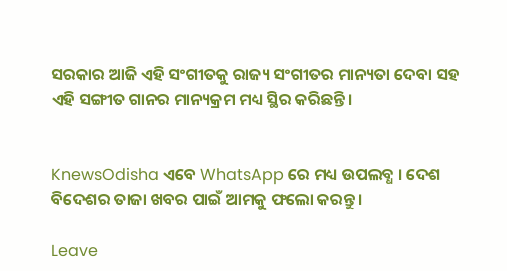ସରକାର ଆଜି ଏହି ସଂଗୀତକୁ ରାଜ୍ୟ ସଂଗୀତର ମାନ୍ୟତା ଦେବା ସହ ଏହି ସଙ୍ଗୀତ ଗାନର ମାନ୍ୟକ୍ରମ ମଧ୍ୟ ସ୍ଥିର କରିଛନ୍ତି।


KnewsOdisha ଏବେ WhatsApp ରେ ମଧ୍ୟ ଉପଲବ୍ଧ । ଦେଶ ବିଦେଶର ତାଜା ଖବର ପାଇଁ ଆମକୁ ଫଲୋ କରନ୍ତୁ ।

Leave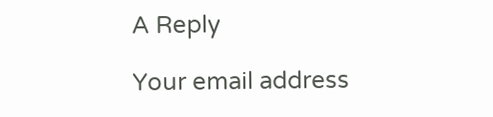A Reply

Your email address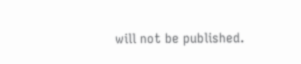will not be published.